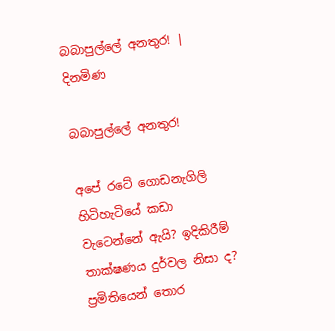බබාපුල්ලේ අනතුර! | දිනමිණ

බබාපුල්ලේ අනතුර!

අපේ රටේ ගොඩනැගිලි හිටිහැටියේ කඩා වැටෙන්නේ ඇයි? ඉදිකිරීම් තාක්ෂණය දුර්වල නිසා ද? ප්‍රමිතියෙන් තොර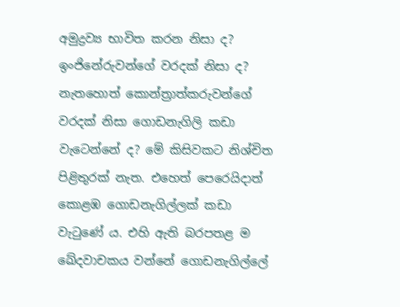අමුද්‍රව්‍ය භාවිත කරන නිසා ද? ඉංජිනේරුවන්ගේ වරදක් නිසා ද? නැතහොත් කොන්ත්‍රාත්කරුවන්ගේ වරදක් නිසා ගොඩනැගිලි කඩා වැටෙන්නේ ද? මේ කිසිවකට නිශ්චිත පිළිතුරක් නැත. එහෙත් පෙරෙයිදාත් කොළඹ ගොඩනැගිල්ලක් කඩා වැටුණේ ය. එහි ඇති බරපතළ ම ඛේදවාචකය වන්නේ ගොඩනැගිල්ලේ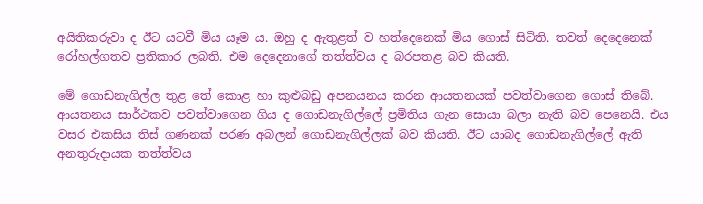අයිතිකරුවා ද ඊට යටවී මිය යෑම ය. ඔහු ද ඇතුළත් ව හත්දෙනෙක් මිය ගොස් සිටිති. තවත් දෙදෙනෙක් රෝහල්ගතව ප්‍රතිකාර ලබති. එම දෙදෙනාගේ තත්ත්වය ද බරපතළ බව කියති.

මේ ගොඩනැගිල්ල තුළ තේ කොළ හා කුළුබඩු අපනයනය කරන ආයතනයක් පවත්වාගෙන ගොස් තිබේ. ආයතනය සාර්ථකව පවත්වාගෙන ගිය ද ගොඩනැගිල්ලේ ප්‍රමිතිය ගැන සොයා බලා නැති බව පෙනෙයි. එය වසර එකසිය තිස් ගණනක් පරණ අබලන් ගොඩනැගිල්ලක් බව කියති. ඊට යාබද ගොඩනැගිල්ලේ ඇති අනතුරුදායක තත්ත්වය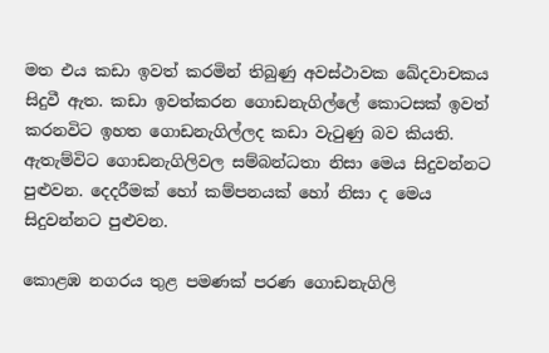මත එය කඩා ඉවත් කරමින් තිබුණු අවස්ථාවක ‍ඛේදවාචකය සිදුවී ඇත. කඩා ඉවත්කරන ගොඩනැගිල්ලේ කොටසක් ඉවත් කරනවිට ඉහත ගොඩනැගිල්ලද කඩා වැටුණු බව කියති. ඇතැම්විට ගොඩනැගිලිවල සම්බන්ධතා නිසා මෙය සිදුවන්නට පුළුවන. දෙදරීමක් හෝ කම්පනයක් හෝ නිසා ද මෙය සිදුවන්නට පුළුවන.

කොළඹ නගරය තුළ පමණක් පරණ ගොඩනැගිලි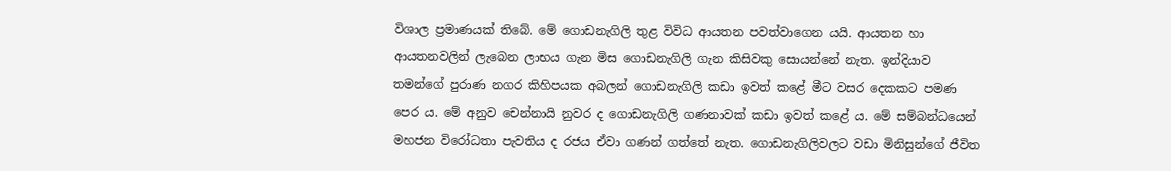විශාල ප්‍රමාණයක් තිබේ. මේ ගොඩනැගිලි තුළ විවිධ ආයතන පවත්වාගෙන යයි. ආයතන හා ආයතනවලින් ලැබෙන ලාභය ගැන මිස ගොඩනැගිලි ගැන කිසිවකු සොයන්නේ නැත. ඉන්දියාව තමන්ගේ පුරාණ නගර කිහිපයක අබලන් ගොඩනැගිලි කඩා ඉවත් කළේ මීට වසර දෙකකට පමණ පෙර ය. මේ අනුව චෙන්නායි නුවර ද ගොඩනැගිලි ගණනාවක් කඩා ඉවත් කළේ ය. මේ සම්බන්ධයෙන් මහජන විරෝධතා පැවතිය ද රජය ඒවා ගණන් ගත්තේ නැත. ගොඩනැගිලිවලට වඩා මිනිසුන්ගේ ජීවිත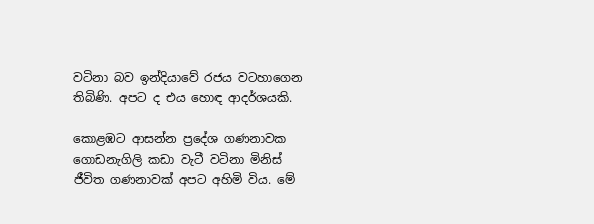වටිනා බව ඉන්දියාවේ රජය වටහාගෙන තිබිණි. අපට ද එය හොඳ ආදර්ශයකි.

කොළඹට ආසන්න ප්‍රදේශ ගණනාවක ගොඩනැගිලි කඩා වැටී වටිනා මිනිස් ජීවිත ගණනාවක් අපට අහිමි විය. මේ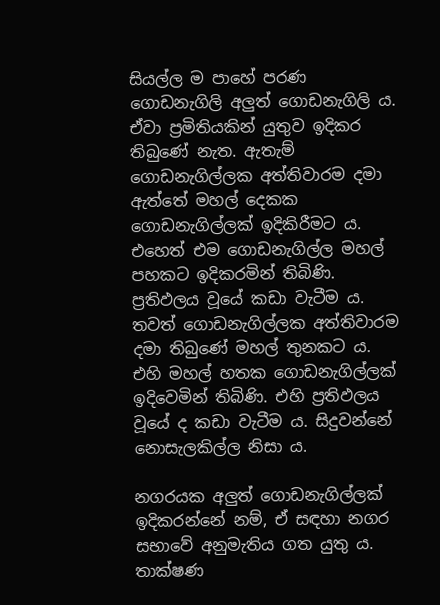සියල්ල ම පාහේ පරණ ගොඩනැගිලි අලුත් ගොඩනැගිලි ය. ඒවා ප්‍රමිතියකින් යුතුව ඉදිකර තිබුණේ නැත. ඇතැම් ගොඩනැගිල්ලක අත්තිවාරම දමා ඇත්තේ මහල් දෙකක ගොඩනැගිල්ලක් ඉදිකිරීමට ය. එහෙත් එම ගොඩනැගිල්ල මහල් පහකට ඉදිකරමින් තිබිණි. ප්‍රතිඵලය වූයේ කඩා වැටීම ය. තවත් ගොඩනැගිල්ලක අත්තිවාරම දමා තිබුණේ මහල් තුනකට ය. එහි මහල් හතක ගොඩනැගිල්ලක් ඉදිවෙමින් තිබිණි. එහි ප්‍රතිඵලය වූයේ ද කඩා වැටීම ය. සිදුවන්නේ නොසැලකිල්ල නිසා ය.

නගරයක අලුත් ගොඩනැගිල්ලක් ඉදිකරන්නේ නම්, ඒ සඳහා නගර සභාවේ අනුමැතිය ගත යුතු ය. තාක්ෂණ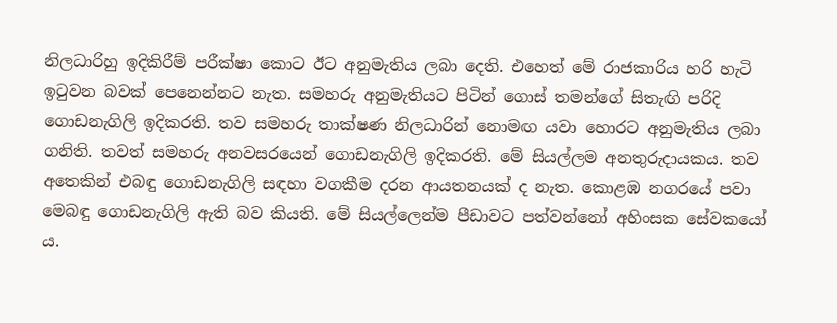නිලධාරිහු ඉදිකිරීම් පරීක්ෂා කොට ඊට අනුමැතිය ලබා දෙති. එහෙත් මේ රාජකාරිය හරි හැටි ඉටුවන බවක් පෙනෙන්නට නැත. සමහරු අනුමැතියට පිටින් ගොස් තමන්ගේ සිතැඟි පරිදි ගොඩනැගිලි ඉදිකරති. තව සමහරු තාක්ෂණ නිලධාරින් නොමඟ යවා හොරට අනුමැතිය ලබා ගනිති. තවත් සමහරු අනවසරයෙන් ගොඩනැගිලි ඉදිකරති. මේ සියල්ලම අනතුරුදායකය. තව අතෙකින් එබඳු ගොඩනැගිලි සඳහා වගකීම දරන ආයතනයක් ද නැත. කොළඹ නගරයේ පවා මෙබඳු ගොඩනැගිලි ඇති බව කියති. මේ සියල්ලෙන්ම පීඩාවට පත්වන්නෝ අහිංසක සේවකයෝ ය.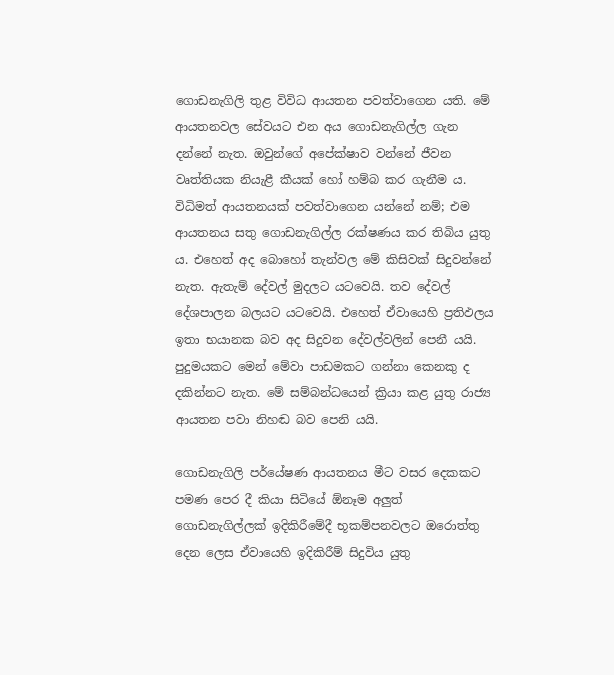ගොඩනැගිලි තුළ විවිධ ආයතන පවත්වාගෙන යති. මේ ආයතනවල සේවයට එන අය ගොඩනැගිල්ල ගැන දන්නේ නැත. ඔවුන්ගේ අපේක්ෂාව වන්නේ ජීවන වෘත්තියක නියැළී කීයක් හෝ හම්බ කර ගැනීම ය. විධිමත් ආයතනයක් පවත්වාගෙන යන්නේ නම්; එම ආයතනය සතු ගොඩනැගිල්ල රක්ෂණය කර තිබිය යුතු ය. එහෙත් අද බොහෝ තැන්වල මේ කිසිවක් සිදුවන්නේ නැත. ඇතැම් දේවල් මුදලට යටවෙයි. තව දේවල් දේශපාලන බලයට යටවෙයි. එහෙත් ඒවායෙහි ප්‍රතිඵලය ඉතා භයානක බව අද සිදුවන දේවල්වලින් පෙනී යයි. පුදුමයකට මෙන් මේවා පාඩමකට ගන්නා කෙනකු ද දකින්නට නැත. මේ සම්බන්ධයෙන් ක්‍රියා කළ යුතු රාජ්‍ය ආයතන පවා නිහඬ බව පෙනි යයි.

ගොඩනැගිලි පර්යේෂණ ආයතනය මීට වසර දෙකකට පමණ පෙර දී කියා සිටියේ ඕනෑම අලුත් ගොඩනැගිල්ලක් ඉදිකිරීමේදී භූකම්පනවලට ඔරොත්තු දෙන ලෙස ඒවායෙහි ඉදිකිරීම් සිදුවිය යුතු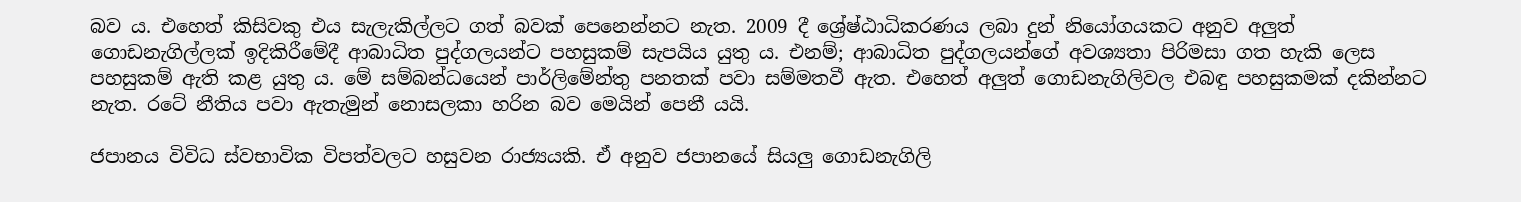බව ය. එහෙත් කිසිවකු එය සැලැකිල්ලට ගත් බවක් පෙනෙන්නට නැත. 2009 දී ශ්‍රේෂ්ඨාධිකරණය ලබා දුන් නියෝගයකට අනුව අලුත් ගොඩනැගිල්ලක් ඉදිකිරීමේදී ආබාධිත පුද්ගලයන්ට පහසුකම් සැපයිය යුතු ය. එනම්; ආබාධිත පුද්ගලයන්ගේ අවශ්‍යතා පිරිමසා ගත හැකි ලෙස පහසුකම් ඇති කළ යුතු ය. මේ සම්බන්ධයෙන් පාර්ලිමේන්තු පනතක් පවා සම්මතවී ඇත. එහෙත් අලුත් ගොඩනැගිලිවල එබඳු පහසුකමක් දකින්නට නැත. රටේ නීතිය පවා ඇතැමුන් නොසලකා හරින බව මෙයින් පෙනී යයි.

ජපානය විවිධ ස්වභාවික විපත්වලට හසුවන රාජ්‍යයකි. ඒ අනුව ජපානයේ සියලු ගොඩනැගිලි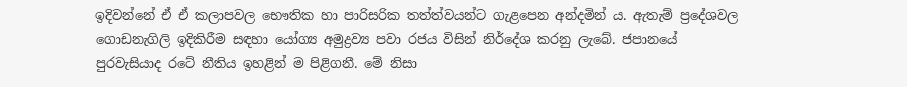ඉදිවන්නේ ඒ ඒ කලාපවල භෞතික හා ‍පාරිසරික තත්ත්වයන්ට ගැළපෙන අන්දමින් ය. ඇතැම් ප්‍රදේශවල ගොඩනැගිලි ඉදිකිරීම සඳහා යෝග්‍ය අමුද්‍රව්‍ය පවා රජය විසින් නිර්දේශ කරනු ලැබේ. ජපානයේ පුරවැසියාද රටේ නීතිය ඉහළින් ම පිළිගනී. මේ නිසා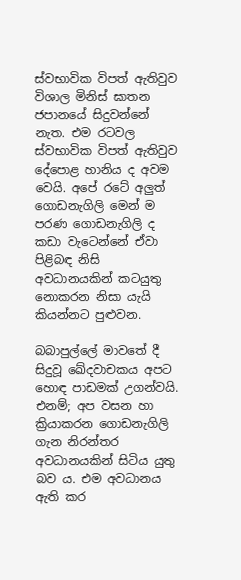ස්වභාවික විපත් ඇතිවුව විශාල මිනිස් ඝාතන ජපානයේ සිදුවන්නේ නැත. එම රටවල ස්වභාවික විපත් ඇතිවුව දේපොළ හානිය ද අවම වෙයි. අපේ රටේ අලුත් ගොඩනැගිලි මෙන් ම පරණ ගොඩනැගිලි ද කඩා වැටෙන්නේ ඒවා පිළිබඳ නිසි අවධානයකින් කටයුතු නොකරන නිසා යැයි කියන්නට පුළුවන.

බබාපුල්ලේ මාවතේ දී සිදුවූ ඛේදවාචකය අපට හොඳ පාඩමක් උගන්වයි. එනම්; අප වසන හා ක්‍රියාකරන ගොඩනැගිලි ගැන නිරන්තර අවධානයකින් සිටිය යුතු බව ය. එම අවධානය ඇති කර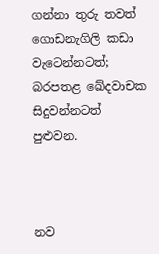ගන්නා තුරු තවත් ගොඩනැගිලි කඩා වැටෙන්නටත්; බරපතළ ඛේදවාචක සිදුවන්නටත් පුළුවන.



නව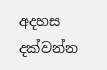අදහස දක්වන්න